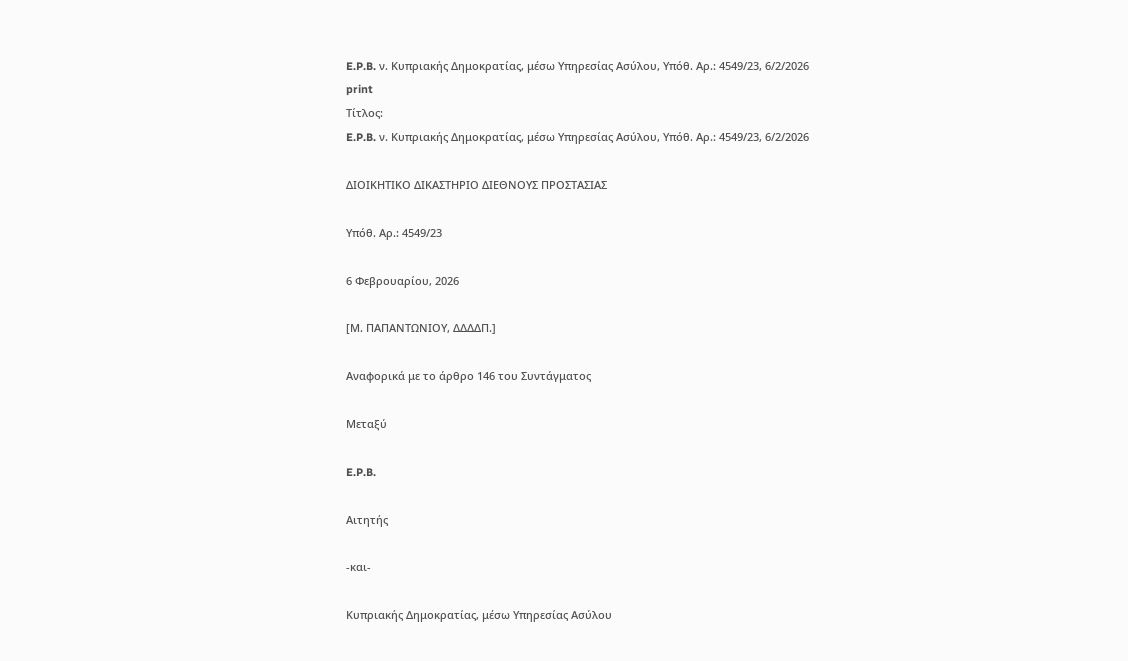E.P.B. ν. Κυπριακής Δημοκρατίας, μέσω Υπηρεσίας Ασύλου, Υπόθ. Αρ.: 4549/23, 6/2/2026
print
Τίτλος:
E.P.B. ν. Κυπριακής Δημοκρατίας, μέσω Υπηρεσίας Ασύλου, Υπόθ. Αρ.: 4549/23, 6/2/2026

ΔΙΟΙΚΗΤΙΚΟ ΔΙΚΑΣΤΗΡΙΟ ΔΙΕΘΝΟΥΣ ΠΡΟΣΤΑΣΙΑΣ

Υπόθ. Αρ.: 4549/23

6 Φεβρουαρίου, 2026

[Μ. ΠΑΠΑΝΤΩΝΙΟΥ, ΔΔΔΔΠ.]

Αναφορικά με το άρθρο 146 του Συντάγματος

Μεταξύ

E.P.B.

Αιτητής

-και-

Κυπριακής Δημοκρατίας, μέσω Υπηρεσίας Ασύλου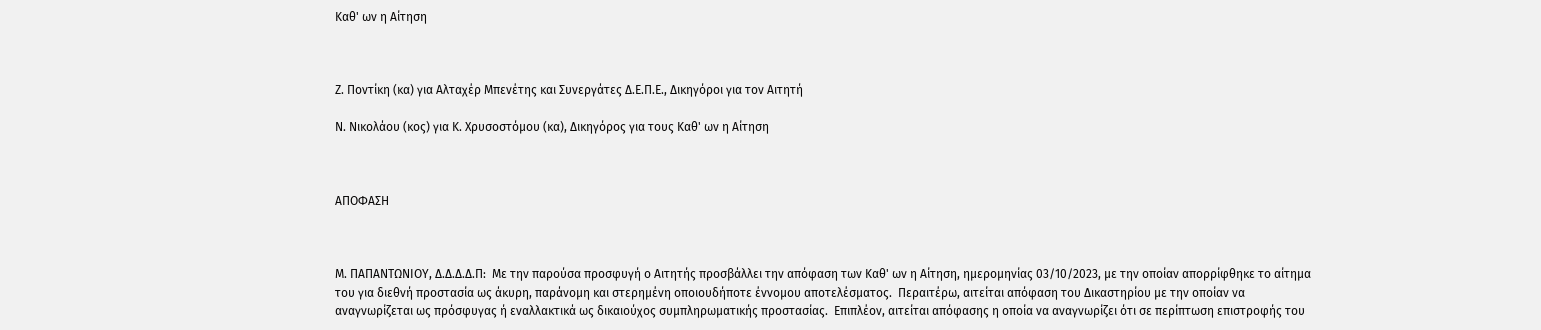Καθ' ων η Αίτηση



Ζ. Ποντίκη (κα) για Αλταχέρ Μπενέτης και Συνεργάτες Δ.Ε.Π.Ε., Δικηγόροι για τον Αιτητή

Ν. Νικολάου (κος) για Κ. Χρυσοστόμου (κα), Δικηγόρος για τους Καθ' ων η Αίτηση



ΑΠΟΦΑΣΗ



Μ. ΠΑΠΑΝΤΩΝΙΟΥ, Δ.Δ.Δ.Δ.Π:  Με την παρούσα προσφυγή ο Αιτητής προσβάλλει την απόφαση των Καθ' ων η Αίτηση, ημερομηνίας 03/10/2023, με την οποίαν απορρίφθηκε το αίτημα του για διεθνή προστασία ως άκυρη, παράνομη και στερημένη οποιουδήποτε έννομου αποτελέσματος.  Περαιτέρω, αιτείται απόφαση του Δικαστηρίου με την οποίαν να αναγνωρίζεται ως πρόσφυγας ή εναλλακτικά ως δικαιούχος συμπληρωματικής προστασίας.  Επιπλέον, αιτείται απόφασης η οποία να αναγνωρίζει ότι σε περίπτωση επιστροφής του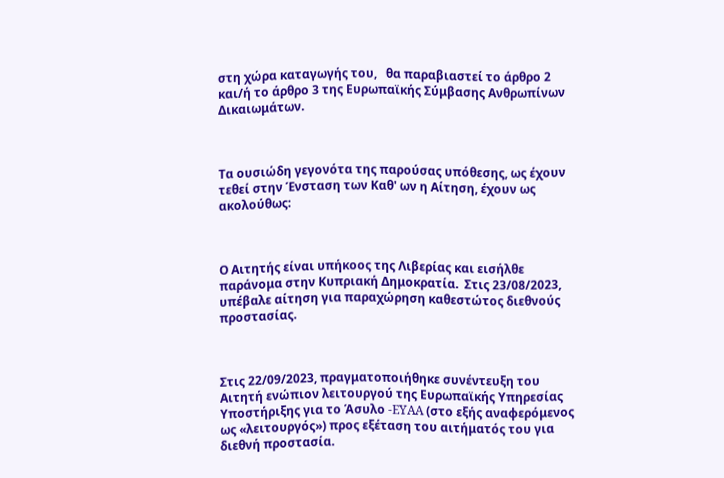στη χώρα καταγωγής του,   θα παραβιαστεί το άρθρο 2 και/ή το άρθρο 3 της Ευρωπαϊκής Σύμβασης Ανθρωπίνων Δικαιωμάτων.



Τα ουσιώδη γεγονότα της παρούσας υπόθεσης, ως έχουν τεθεί στην Ένσταση των Καθ' ων η Αίτηση, έχουν ως ακολούθως:



Ο Αιτητής είναι υπήκοος της Λιβερίας και εισήλθε παράνομα στην Κυπριακή Δημοκρατία.  Στις 23/08/2023, υπέβαλε αίτηση για παραχώρηση καθεστώτος διεθνούς προστασίας.



Στις 22/09/2023, πραγματοποιήθηκε συνέντευξη του Αιτητή ενώπιον λειτουργού της Ευρωπαϊκής Υπηρεσίας Υποστήριξης για το Άσυλο -EYAA (στο εξής αναφερόμενος ως «λειτουργός») προς εξέταση του αιτήματός του για διεθνή προστασία.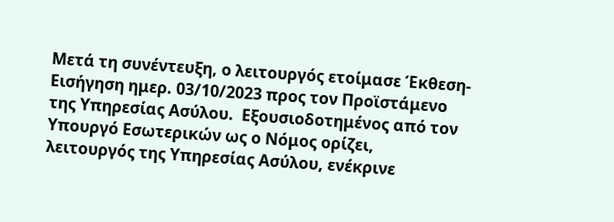Μετά τη συνέντευξη, ο λειτουργός ετοίμασε Έκθεση-Εισήγηση ημερ. 03/10/2023 προς τον Προϊστάμενο της Υπηρεσίας Ασύλου.  Εξουσιοδοτημένος από τον Υπουργό Εσωτερικών ως ο Νόμος ορίζει,  λειτουργός της Υπηρεσίας Ασύλου, ενέκρινε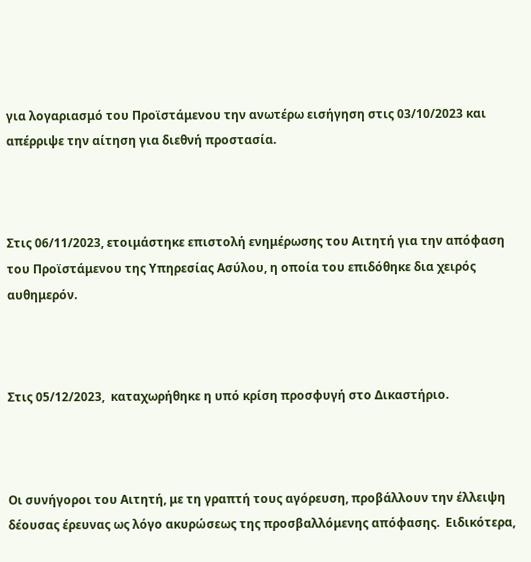για λογαριασμό του Προϊστάμενου την ανωτέρω εισήγηση στις 03/10/2023 και απέρριψε την αίτηση για διεθνή προστασία.



Στις 06/11/2023, ετοιμάστηκε επιστολή ενημέρωσης του Αιτητή για την απόφαση του Προϊστάμενου της Υπηρεσίας Ασύλου, η οποία του επιδόθηκε δια χειρός αυθημερόν.



Στις 05/12/2023,  καταχωρήθηκε η υπό κρίση προσφυγή στο Δικαστήριο.



Οι συνήγοροι του Αιτητή, με τη γραπτή τους αγόρευση, προβάλλουν την έλλειψη δέουσας έρευνας ως λόγο ακυρώσεως της προσβαλλόμενης απόφασης.  Ειδικότερα,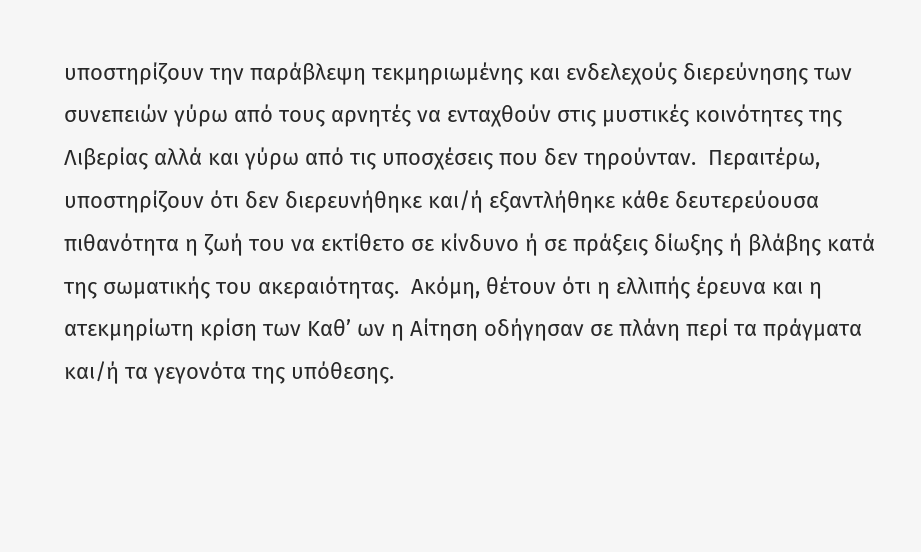υποστηρίζουν την παράβλεψη τεκμηριωμένης και ενδελεχούς διερεύνησης των συνεπειών γύρω από τους αρνητές να ενταχθούν στις μυστικές κοινότητες της Λιβερίας αλλά και γύρω από τις υποσχέσεις που δεν τηρούνταν.  Περαιτέρω, υποστηρίζουν ότι δεν διερευνήθηκε και/ή εξαντλήθηκε κάθε δευτερεύουσα πιθανότητα η ζωή του να εκτίθετο σε κίνδυνο ή σε πράξεις δίωξης ή βλάβης κατά της σωματικής του ακεραιότητας.  Ακόμη, θέτουν ότι η ελλιπής έρευνα και η ατεκμηρίωτη κρίση των Καθ’ ων η Αίτηση οδήγησαν σε πλάνη περί τα πράγματα και/ή τα γεγονότα της υπόθεσης.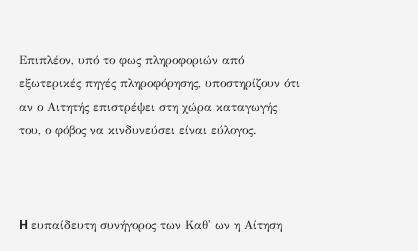Επιπλέον, υπό το φως πληροφοριών από εξωτερικές πηγές πληροφόρησης, υποστηρίζουν ότι αν ο Αιτητής επιστρέψει στη χώρα καταγωγής του, ο φόβος να κινδυνεύσει είναι εύλογος.



H ευπαίδευτη συνήγορος των Καθ' ων η Αίτηση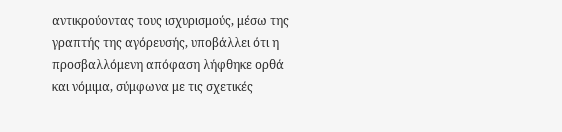αντικρούοντας τους ισχυρισμούς, μέσω της γραπτής της αγόρευσής, υποβάλλει ότι η προσβαλλόμενη απόφαση λήφθηκε ορθά και νόμιμα, σύμφωνα με τις σχετικές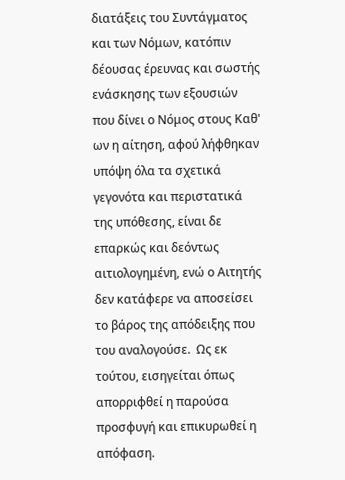διατάξεις του Συντάγματος και των Νόμων, κατόπιν δέουσας έρευνας και σωστής ενάσκησης των εξουσιών που δίνει ο Νόμος στους Καθ' ων η αίτηση, αφού λήφθηκαν υπόψη όλα τα σχετικά γεγονότα και περιστατικά της υπόθεσης, είναι δε επαρκώς και δεόντως αιτιολογημένη, ενώ ο Αιτητής δεν κατάφερε να αποσείσει το βάρος της απόδειξης που του αναλογούσε.  Ως εκ τούτου, εισηγείται όπως απορριφθεί η παρούσα προσφυγή και επικυρωθεί η απόφαση.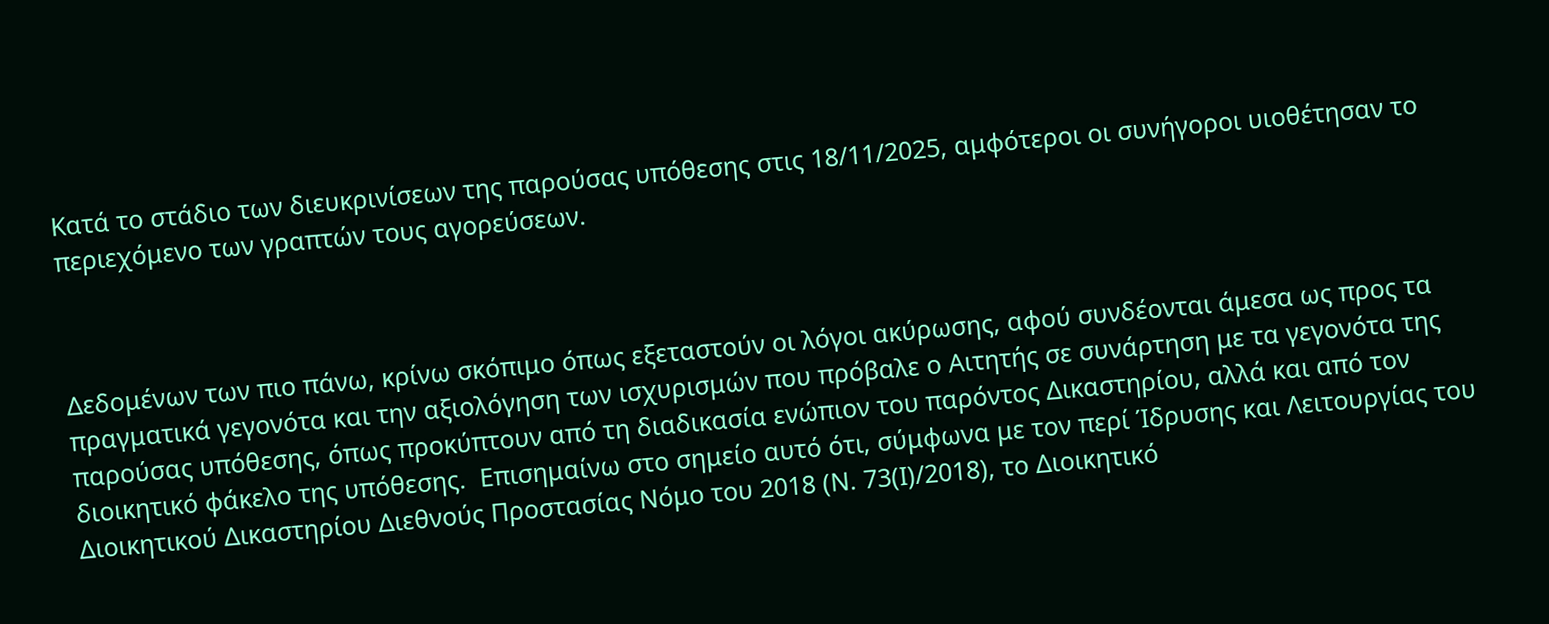Κατά το στάδιο των διευκρινίσεων της παρούσας υπόθεσης στις 18/11/2025, αμφότεροι οι συνήγοροι υιοθέτησαν το περιεχόμενο των γραπτών τους αγορεύσεων.



Δεδομένων των πιο πάνω, κρίνω σκόπιμο όπως εξεταστούν οι λόγοι ακύρωσης, αφού συνδέονται άμεσα ως προς τα πραγματικά γεγονότα και την αξιολόγηση των ισχυρισμών που πρόβαλε ο Αιτητής σε συνάρτηση με τα γεγονότα της παρούσας υπόθεσης, όπως προκύπτουν από τη διαδικασία ενώπιον του παρόντος Δικαστηρίου, αλλά και από τον διοικητικό φάκελο της υπόθεσης.  Επισημαίνω στο σημείο αυτό ότι, σύμφωνα με τον περί Ίδρυσης και Λειτουργίας του Διοικητικού Δικαστηρίου Διεθνούς Προστασίας Νόμο του 2018 (Ν. 73(Ι)/2018), το Διοικητικό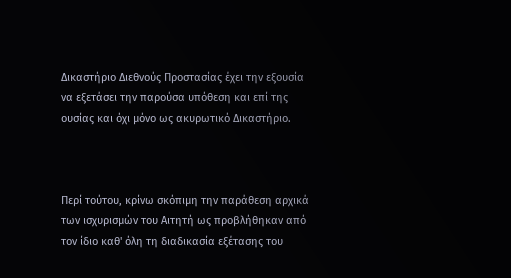Δικαστήριο Διεθνούς Προστασίας έχει την εξουσία να εξετάσει την παρούσα υπόθεση και επί της ουσίας και όχι μόνο ως ακυρωτικό Δικαστήριο.



Περί τούτου, κρίνω σκόπιμη την παράθεση αρχικά των ισχυρισμών του Αιτητή ως προβλήθηκαν από τον ίδιο καθ' όλη τη διαδικασία εξέτασης του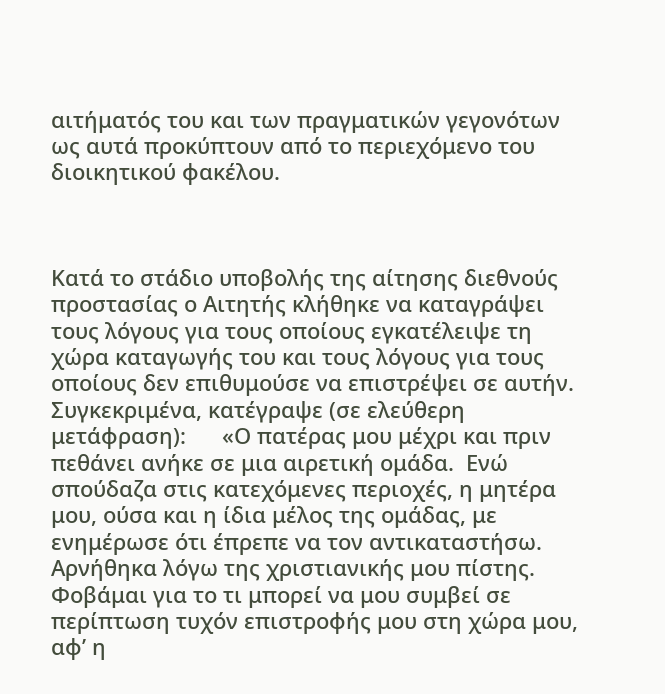αιτήματός του και των πραγματικών γεγονότων ως αυτά προκύπτουν από το περιεχόμενο του διοικητικού φακέλου.



Κατά το στάδιο υποβολής της αίτησης διεθνούς προστασίας ο Αιτητής κλήθηκε να καταγράψει τους λόγους για τους οποίους εγκατέλειψε τη χώρα καταγωγής του και τους λόγους για τους οποίους δεν επιθυμούσε να επιστρέψει σε αυτήν. Συγκεκριμένα, κατέγραψε (σε ελεύθερη μετάφραση):      «Ο πατέρας μου μέχρι και πριν πεθάνει ανήκε σε μια αιρετική ομάδα.  Ενώ σπούδαζα στις κατεχόμενες περιοχές, η μητέρα μου, ούσα και η ίδια μέλος της ομάδας, με ενημέρωσε ότι έπρεπε να τον αντικαταστήσω. Αρνήθηκα λόγω της χριστιανικής μου πίστης.  Φοβάμαι για το τι μπορεί να μου συμβεί σε περίπτωση τυχόν επιστροφής μου στη χώρα μου, αφ’ η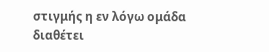στιγμής η εν λόγω ομάδα διαθέτει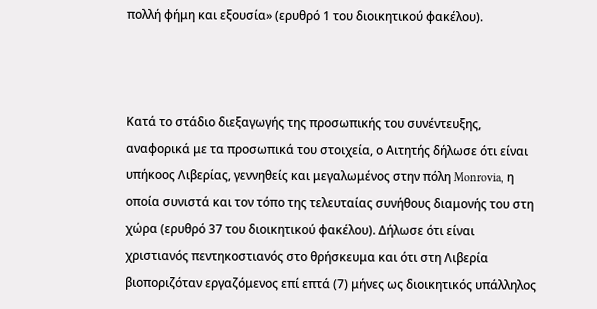πολλή φήμη και εξουσία» (ερυθρό 1 του διοικητικού φακέλου).



Κατά το στάδιο διεξαγωγής της προσωπικής του συνέντευξης, αναφορικά με τα προσωπικά του στοιχεία, ο Αιτητής δήλωσε ότι είναι υπήκοος Λιβερίας, γεννηθείς και μεγαλωμένος στην πόλη Monrovia, η οποία συνιστά και τον τόπο της τελευταίας συνήθους διαμονής του στη χώρα (ερυθρό 37 του διοικητικού φακέλου). Δήλωσε ότι είναι χριστιανός πεντηκοστιανός στο θρήσκευμα και ότι στη Λιβερία βιοποριζόταν εργαζόμενος επί επτά (7) μήνες ως διοικητικός υπάλληλος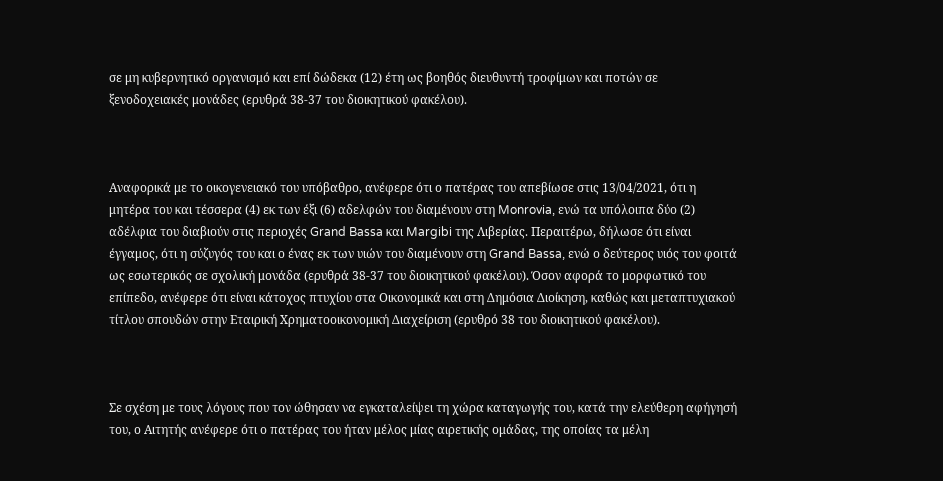σε μη κυβερνητικό οργανισμό και επί δώδεκα (12) έτη ως βοηθός διευθυντή τροφίμων και ποτών σε ξενοδοχειακές μονάδες (ερυθρά 38-37 του διοικητικού φακέλου).



Αναφορικά με το οικογενειακό του υπόβαθρο, ανέφερε ότι ο πατέρας του απεβίωσε στις 13/04/2021, ότι η μητέρα του και τέσσερα (4) εκ των έξι (6) αδελφών του διαμένουν στη Monrovia, ενώ τα υπόλοιπα δύο (2) αδέλφια του διαβιούν στις περιοχές Grand Bassa και Margibi της Λιβερίας. Περαιτέρω, δήλωσε ότι είναι έγγαμος, ότι η σύζυγός του και ο ένας εκ των υιών του διαμένουν στη Grand Bassa, ενώ ο δεύτερος υιός του φοιτά ως εσωτερικός σε σχολική μονάδα (ερυθρά 38-37 του διοικητικού φακέλου). Όσον αφορά το μορφωτικό του επίπεδο, ανέφερε ότι είναι κάτοχος πτυχίου στα Οικονομικά και στη Δημόσια Διοίκηση, καθώς και μεταπτυχιακού τίτλου σπουδών στην Εταιρική Χρηματοοικονομική Διαχείριση (ερυθρό 38 του διοικητικού φακέλου).



Σε σχέση με τους λόγους που τον ώθησαν να εγκαταλείψει τη χώρα καταγωγής του, κατά την ελεύθερη αφήγησή του, ο Αιτητής ανέφερε ότι ο πατέρας του ήταν μέλος μίας αιρετικής ομάδας, της οποίας τα μέλη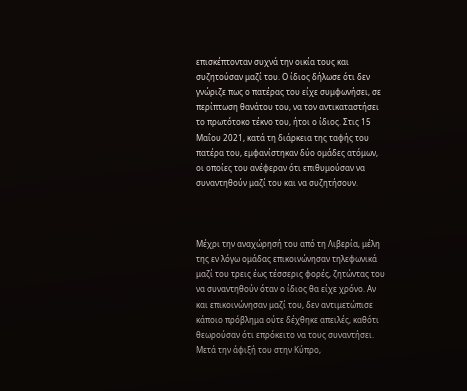επισκέπτονταν συχνά την οικία τους και συζητούσαν μαζί του. Ο ίδιος δήλωσε ότι δεν γνώριζε πως ο πατέρας του είχε συμφωνήσει, σε περίπτωση θανάτου του, να τον αντικαταστήσει το πρωτότοκο τέκνο του, ήτοι ο ίδιος. Στις 15 Μαΐου 2021, κατά τη διάρκεια της ταφής του πατέρα του, εμφανίστηκαν δύο ομάδες ατόμων, οι οποίες του ανέφεραν ότι επιθυμούσαν να συναντηθούν μαζί του και να συζητήσουν.



Μέχρι την αναχώρησή του από τη Λιβερία, μέλη της εν λόγω ομάδας επικοινώνησαν τηλεφωνικά μαζί του τρεις έως τέσσερις φορές, ζητώντας του να συναντηθούν όταν ο ίδιος θα είχε χρόνο. Αν και επικοινώνησαν μαζί του, δεν αντιμετώπισε κάποιο πρόβλημα ούτε δέχθηκε απειλές, καθότι θεωρούσαν ότι επρόκειτο να τους συναντήσει. Μετά την άφιξή του στην Κύπρο,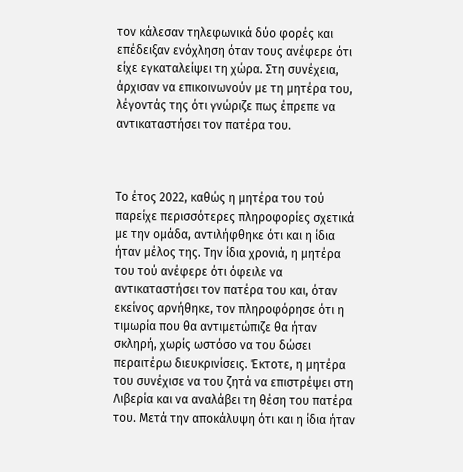τον κάλεσαν τηλεφωνικά δύο φορές και επέδειξαν ενόχληση όταν τους ανέφερε ότι είχε εγκαταλείψει τη χώρα. Στη συνέχεια, άρχισαν να επικοινωνούν με τη μητέρα του, λέγοντάς της ότι γνώριζε πως έπρεπε να αντικαταστήσει τον πατέρα του.



Το έτος 2022, καθώς η μητέρα του τού παρείχε περισσότερες πληροφορίες σχετικά με την ομάδα, αντιλήφθηκε ότι και η ίδια ήταν μέλος της. Την ίδια χρονιά, η μητέρα του τού ανέφερε ότι όφειλε να αντικαταστήσει τον πατέρα του και, όταν εκείνος αρνήθηκε, τον πληροφόρησε ότι η τιμωρία που θα αντιμετώπιζε θα ήταν σκληρή, χωρίς ωστόσο να του δώσει περαιτέρω διευκρινίσεις. Έκτοτε, η μητέρα του συνέχισε να του ζητά να επιστρέψει στη Λιβερία και να αναλάβει τη θέση του πατέρα του. Μετά την αποκάλυψη ότι και η ίδια ήταν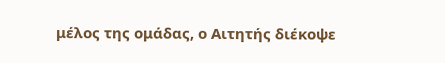μέλος της ομάδας, ο Αιτητής διέκοψε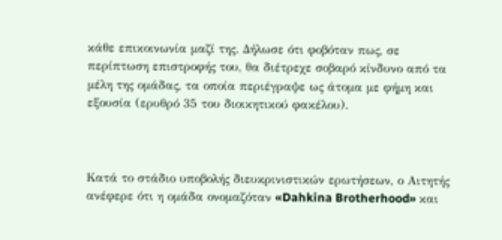κάθε επικοινωνία μαζί της. Δήλωσε ότι φοβόταν πως, σε περίπτωση επιστροφής του, θα διέτρεχε σοβαρό κίνδυνο από τα μέλη της ομάδας, τα οποία περιέγραψε ως άτομα με φήμη και εξουσία (ερυθρό 35 του διοικητικού φακέλου).



Κατά το στάδιο υποβολής διευκρινιστικών ερωτήσεων, ο Αιτητής ανέφερε ότι η ομάδα ονομαζόταν «Dahkina Brotherhood» και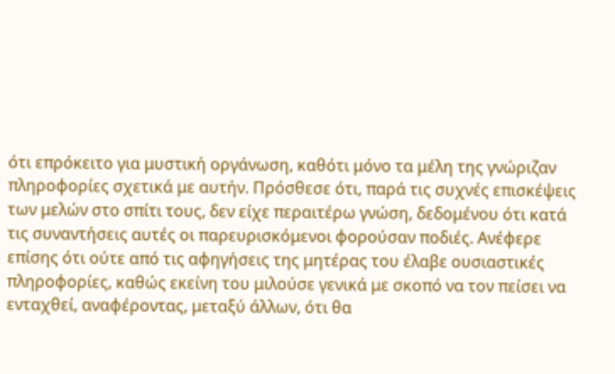ότι επρόκειτο για μυστική οργάνωση, καθότι μόνο τα μέλη της γνώριζαν πληροφορίες σχετικά με αυτήν. Πρόσθεσε ότι, παρά τις συχνές επισκέψεις των μελών στο σπίτι τους, δεν είχε περαιτέρω γνώση, δεδομένου ότι κατά τις συναντήσεις αυτές οι παρευρισκόμενοι φορούσαν ποδιές. Ανέφερε επίσης ότι ούτε από τις αφηγήσεις της μητέρας του έλαβε ουσιαστικές πληροφορίες, καθώς εκείνη του μιλούσε γενικά με σκοπό να τον πείσει να ενταχθεί, αναφέροντας, μεταξύ άλλων, ότι θα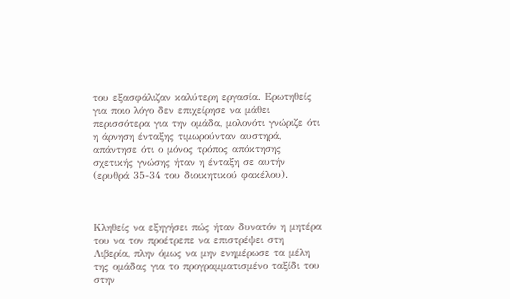του εξασφάλιζαν καλύτερη εργασία. Ερωτηθείς για ποιο λόγο δεν επιχείρησε να μάθει περισσότερα για την ομάδα, μολονότι γνώριζε ότι η άρνηση ένταξης τιμωρούνταν αυστηρά, απάντησε ότι ο μόνος τρόπος απόκτησης σχετικής γνώσης ήταν η ένταξη σε αυτήν (ερυθρά 35-34 του διοικητικού φακέλου).



Κληθείς να εξηγήσει πώς ήταν δυνατόν η μητέρα του να τον προέτρεπε να επιστρέψει στη Λιβερία, πλην όμως να μην ενημέρωσε τα μέλη της ομάδας για το προγραμματισμένο ταξίδι του στην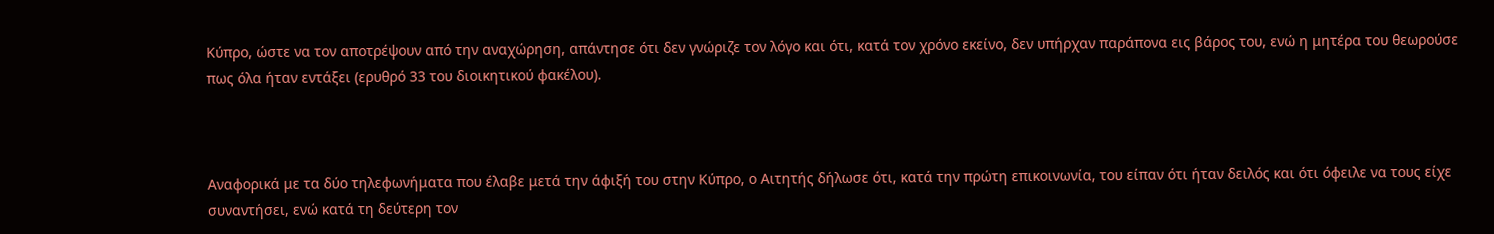Κύπρο, ώστε να τον αποτρέψουν από την αναχώρηση, απάντησε ότι δεν γνώριζε τον λόγο και ότι, κατά τον χρόνο εκείνο, δεν υπήρχαν παράπονα εις βάρος του, ενώ η μητέρα του θεωρούσε πως όλα ήταν εντάξει (ερυθρό 33 του διοικητικού φακέλου).



Αναφορικά με τα δύο τηλεφωνήματα που έλαβε μετά την άφιξή του στην Κύπρο, ο Αιτητής δήλωσε ότι, κατά την πρώτη επικοινωνία, του είπαν ότι ήταν δειλός και ότι όφειλε να τους είχε συναντήσει, ενώ κατά τη δεύτερη τον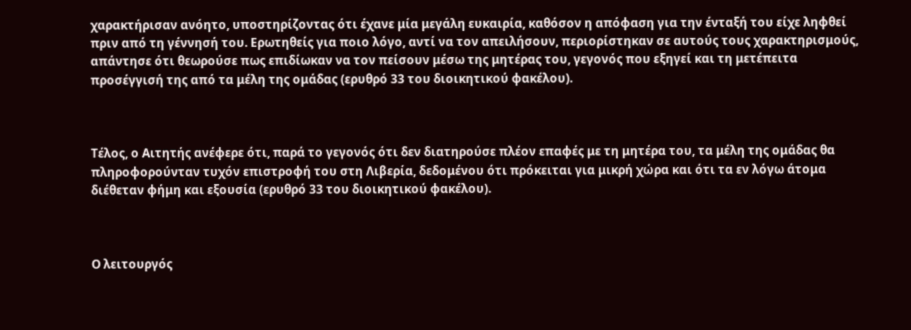χαρακτήρισαν ανόητο, υποστηρίζοντας ότι έχανε μία μεγάλη ευκαιρία, καθόσον η απόφαση για την ένταξή του είχε ληφθεί πριν από τη γέννησή του. Ερωτηθείς για ποιο λόγο, αντί να τον απειλήσουν, περιορίστηκαν σε αυτούς τους χαρακτηρισμούς, απάντησε ότι θεωρούσε πως επιδίωκαν να τον πείσουν μέσω της μητέρας του, γεγονός που εξηγεί και τη μετέπειτα προσέγγισή της από τα μέλη της ομάδας (ερυθρό 33 του διοικητικού φακέλου).



Τέλος, ο Αιτητής ανέφερε ότι, παρά το γεγονός ότι δεν διατηρούσε πλέον επαφές με τη μητέρα του, τα μέλη της ομάδας θα πληροφορούνταν τυχόν επιστροφή του στη Λιβερία, δεδομένου ότι πρόκειται για μικρή χώρα και ότι τα εν λόγω άτομα διέθεταν φήμη και εξουσία (ερυθρό 33 του διοικητικού φακέλου).



Ο λειτουργός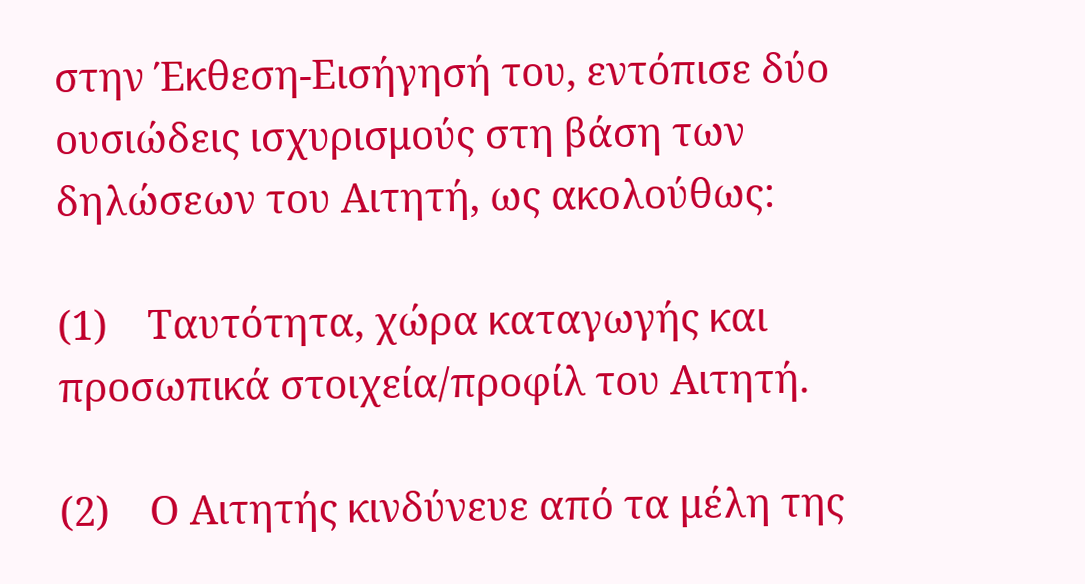στην Έκθεση-Εισήγησή του, εντόπισε δύο ουσιώδεις ισχυρισμούς στη βάση των δηλώσεων του Αιτητή, ως ακολούθως:

(1)    Ταυτότητα, χώρα καταγωγής και προσωπικά στοιχεία/προφίλ του Αιτητή.

(2)    Ο Αιτητής κινδύνευε από τα μέλη της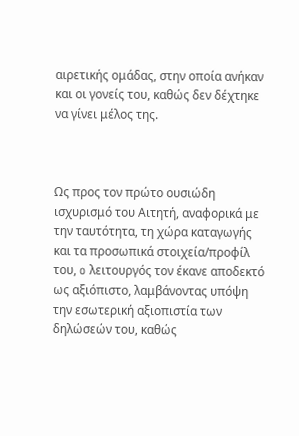αιρετικής ομάδας, στην οποία ανήκαν και οι γονείς του, καθώς δεν δέχτηκε να γίνει μέλος της.



Ως προς τον πρώτο ουσιώδη ισχυρισμό του Αιτητή, αναφορικά με την ταυτότητα, τη χώρα καταγωγής και τα προσωπικά στοιχεία/προφίλ του, o λειτουργός τον έκανε αποδεκτό ως αξιόπιστο, λαμβάνοντας υπόψη την εσωτερική αξιοπιστία των δηλώσεών του, καθώς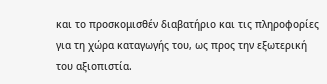και το προσκομισθέν διαβατήριο και τις πληροφορίες για τη χώρα καταγωγής του, ως προς την εξωτερική του αξιοπιστία.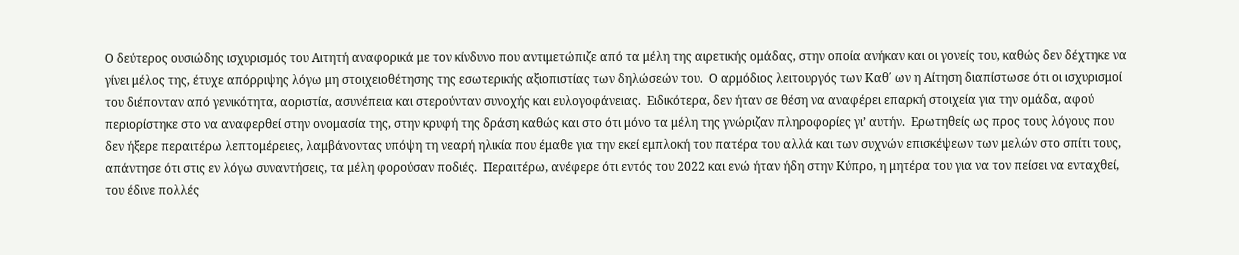Ο δεύτερος ουσιώδης ισχυρισμός του Αιτητή αναφορικά με τον κίνδυνο που αντιμετώπιζε από τα μέλη της αιρετικής ομάδας, στην οποία ανήκαν και οι γονείς του, καθώς δεν δέχτηκε να γίνει μέλος της, έτυχε απόρριψης λόγω μη στοιχειοθέτησης της εσωτερικής αξιοπιστίας των δηλώσεών του.  Ο αρμόδιος λειτουργός των Καθ΄ ων η Αίτηση διαπίστωσε ότι οι ισχυρισμοί του διέπονταν από γενικότητα, αοριστία, ασυνέπεια και στερούνταν συνοχής και ευλογοφάνειας.  Ειδικότερα, δεν ήταν σε θέση να αναφέρει επαρκή στοιχεία για την ομάδα, αφού περιορίστηκε στο να αναφερθεί στην ονομασία της, στην κρυφή της δράση καθώς και στο ότι μόνο τα μέλη της γνώριζαν πληροφορίες γι’ αυτήν.  Ερωτηθείς ως προς τους λόγους που δεν ήξερε περαιτέρω λεπτομέρειες, λαμβάνοντας υπόψη τη νεαρή ηλικία που έμαθε για την εκεί εμπλοκή του πατέρα του αλλά και των συχνών επισκέψεων των μελών στο σπίτι τους, απάντησε ότι στις εν λόγω συναντήσεις, τα μέλη φορούσαν ποδιές.  Περαιτέρω, ανέφερε ότι εντός του 2022 και ενώ ήταν ήδη στην Κύπρο, η μητέρα του για να τον πείσει να ενταχθεί, του έδινε πολλές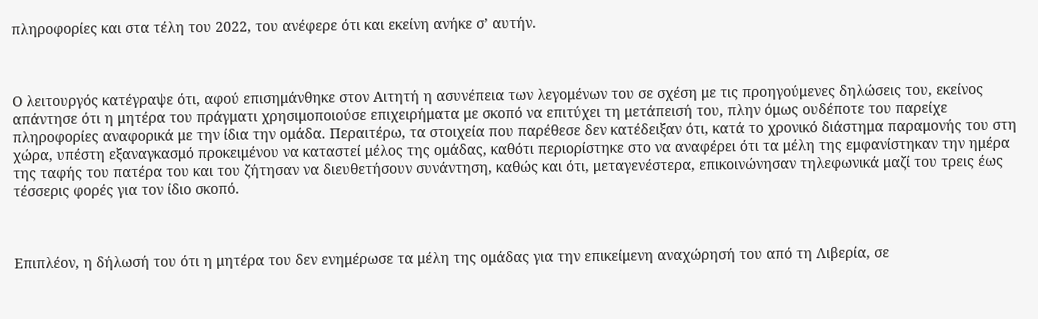πληροφορίες και στα τέλη του 2022, του ανέφερε ότι και εκείνη ανήκε σ’ αυτήν.



Ο λειτουργός κατέγραψε ότι, αφού επισημάνθηκε στον Αιτητή η ασυνέπεια των λεγομένων του σε σχέση με τις προηγούμενες δηλώσεις του, εκείνος απάντησε ότι η μητέρα του πράγματι χρησιμοποιούσε επιχειρήματα με σκοπό να επιτύχει τη μετάπεισή του, πλην όμως ουδέποτε του παρείχε πληροφορίες αναφορικά με την ίδια την ομάδα. Περαιτέρω, τα στοιχεία που παρέθεσε δεν κατέδειξαν ότι, κατά το χρονικό διάστημα παραμονής του στη χώρα, υπέστη εξαναγκασμό προκειμένου να καταστεί μέλος της ομάδας, καθότι περιορίστηκε στο να αναφέρει ότι τα μέλη της εμφανίστηκαν την ημέρα της ταφής του πατέρα του και του ζήτησαν να διευθετήσουν συνάντηση, καθώς και ότι, μεταγενέστερα, επικοινώνησαν τηλεφωνικά μαζί του τρεις έως τέσσερις φορές για τον ίδιο σκοπό.



Επιπλέον, η δήλωσή του ότι η μητέρα του δεν ενημέρωσε τα μέλη της ομάδας για την επικείμενη αναχώρησή του από τη Λιβερία, σε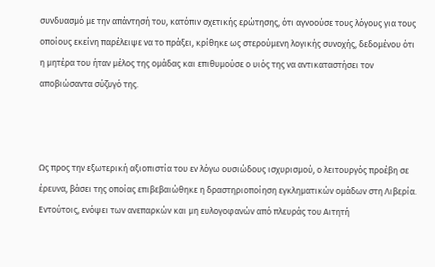συνδυασμό με την απάντησή του, κατόπιν σχετικής ερώτησης, ότι αγνοούσε τους λόγους για τους οποίους εκείνη παρέλειψε να το πράξει, κρίθηκε ως στερούμενη λογικής συνοχής, δεδομένου ότι η μητέρα του ήταν μέλος της ομάδας και επιθυμούσε ο υιός της να αντικαταστήσει τον αποβιώσαντα σύζυγό της.



Ως προς την εξωτερική αξιοπιστία του εν λόγω ουσιώδους ισχυρισμού, ο λειτουργός προέβη σε έρευνα, βάσει της οποίας επιβεβαιώθηκε η δραστηριοποίηση εγκληματικών ομάδων στη Λιβερία.  Εντούτοις, ενόψει των ανεπαρκών και μη ευλογοφανών από πλευράς του Αιτητή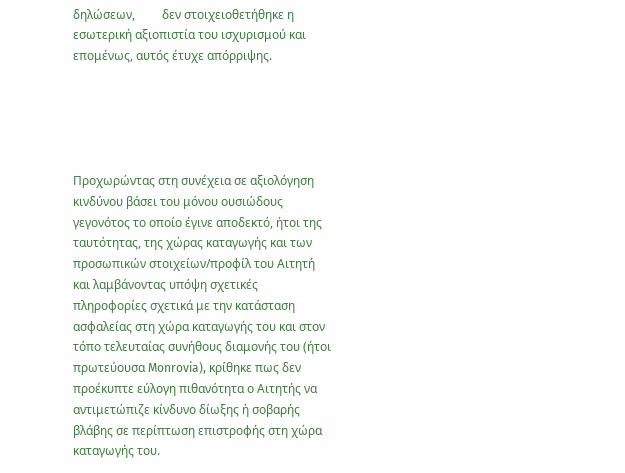δηλώσεων,         δεν στοιχειοθετήθηκε η εσωτερική αξιοπιστία του ισχυρισμού και επομένως, αυτός έτυχε απόρριψης.





Προχωρώντας στη συνέχεια σε αξιολόγηση κινδύνου βάσει του μόνου ουσιώδους γεγονότος το οποίο έγινε αποδεκτό, ήτοι της ταυτότητας, της χώρας καταγωγής και των προσωπικών στοιχείων/προφίλ του Αιτητή και λαμβάνοντας υπόψη σχετικές πληροφορίες σχετικά με την κατάσταση ασφαλείας στη χώρα καταγωγής του και στον τόπο τελευταίας συνήθους διαμονής του (ήτοι πρωτεύουσα Monrovia), κρίθηκε πως δεν προέκυπτε εύλογη πιθανότητα ο Αιτητής να αντιμετώπιζε κίνδυνο δίωξης ή σοβαρής βλάβης σε περίπτωση επιστροφής στη χώρα καταγωγής του.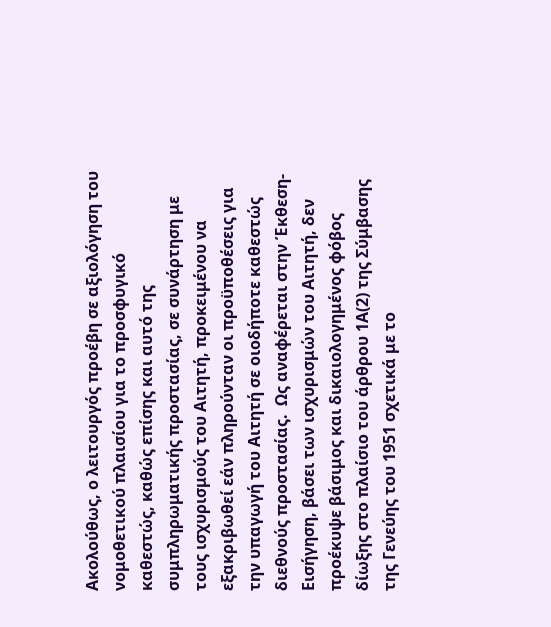Ακολούθως, ο λειτουργός προέβη σε αξιολόγηση του νομοθετικού πλαισίου για το προσφυγικό καθεστώς, καθώς επίσης και αυτό της συμπληρωματικής προστασίας, σε συνάρτηση με τους ισχυρισμούς του Αιτητή, προκειμένου να εξακριβωθεί εάν πληρούνταν οι προϋποθέσεις για την υπαγωγή του Αιτητή σε οιοδήποτε καθεστώς διεθνούς προστασίας.  Ως αναφέρεται στην Έκθεση-Εισήγηση, βάσει των ισχυρισμών του Αιτητή, δεν προέκυψε βάσιμος και δικαιολογημένος φόβος δίωξης στο πλαίσιο του άρθρου 1Α(2) της Σύμβασης της Γενεύης του 1951 σχετικά με το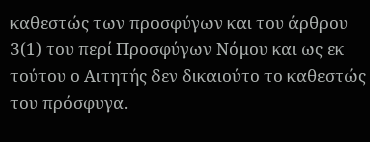καθεστώς των προσφύγων και του άρθρου 3(1) του περί Προσφύγων Νόμου και ως εκ τούτου ο Αιτητής δεν δικαιούτο το καθεστώς του πρόσφυγα.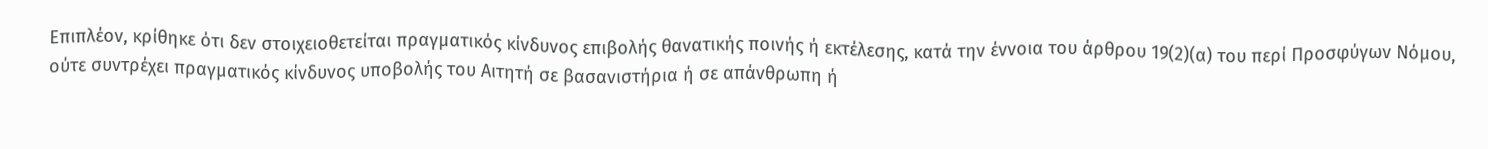Επιπλέον, κρίθηκε ότι δεν στοιχειοθετείται πραγματικός κίνδυνος επιβολής θανατικής ποινής ή εκτέλεσης, κατά την έννοια του άρθρου 19(2)(α) του περί Προσφύγων Νόμου, ούτε συντρέχει πραγματικός κίνδυνος υποβολής του Αιτητή σε βασανιστήρια ή σε απάνθρωπη ή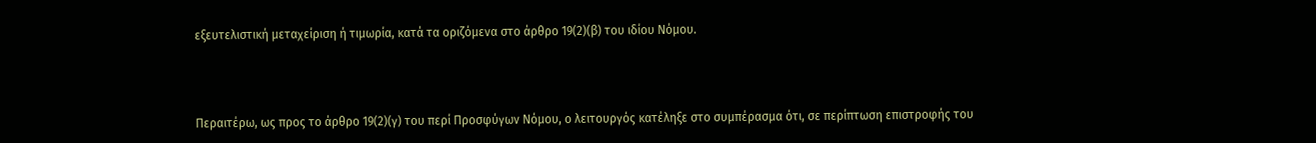εξευτελιστική μεταχείριση ή τιμωρία, κατά τα οριζόμενα στο άρθρο 19(2)(β) του ιδίου Νόμου.



Περαιτέρω, ως προς το άρθρο 19(2)(γ) του περί Προσφύγων Νόμου, ο λειτουργός κατέληξε στο συμπέρασμα ότι, σε περίπτωση επιστροφής του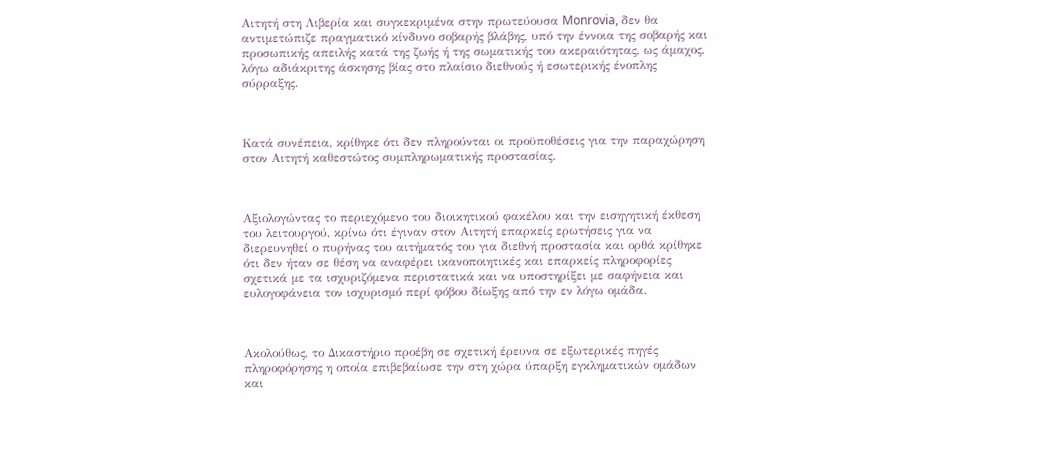Αιτητή στη Λιβερία και συγκεκριμένα στην πρωτεύουσα Monrovia, δεν θα αντιμετώπιζε πραγματικό κίνδυνο σοβαρής βλάβης, υπό την έννοια της σοβαρής και προσωπικής απειλής κατά της ζωής ή της σωματικής του ακεραιότητας, ως άμαχος, λόγω αδιάκριτης άσκησης βίας στο πλαίσιο διεθνούς ή εσωτερικής ένοπλης σύρραξης.



Κατά συνέπεια, κρίθηκε ότι δεν πληρούνται οι προϋποθέσεις για την παραχώρηση στον Αιτητή καθεστώτος συμπληρωματικής προστασίας.



Αξιολογώντας το περιεχόμενο του διοικητικού φακέλου και την εισηγητική έκθεση του λειτουργού, κρίνω ότι έγιναν στον Αιτητή επαρκείς ερωτήσεις για να διερευνηθεί ο πυρήνας του αιτήματός του για διεθνή προστασία και ορθά κρίθηκε ότι δεν ήταν σε θέση να αναφέρει ικανοποιητικές και επαρκείς πληροφορίες σχετικά με τα ισχυριζόμενα περιστατικά και να υποστηρίξει με σαφήνεια και ευλογοφάνεια τον ισχυρισμό περί φόβου δίωξης από την εν λόγω ομάδα.



Ακολούθως, το Δικαστήριο προέβη σε σχετική έρευνα σε εξωτερικές πηγές πληροφόρησης η οποία επιβεβαίωσε την στη χώρα ύπαρξη εγκληματικών ομάδων και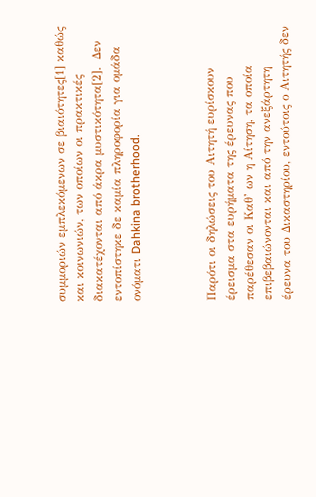συμμοριών εμπλεκόμενων σε βιαιότητες[1] καθώς και κοινωνιών, των οποίων οι πρακτικές διακατέχονται από άκρα μυστικότητα[2].  Δεν εντοπίστηκε δε καμία πληροφορία για ομάδα ονόματι Dahkina brotherhood.



Παρότι οι δηλώσεις του Αιτητή ευρίσκουν έρεισμα στα ευρήματα της έρευνας που παρέθεσαν οι Καθ’ ων η Αίτηση, τα οποία επιβεβαιώνονται και από την ανεξάρτητη έρευνα του Δικαστηρίου, εντούτοις ο Αιτητής δεν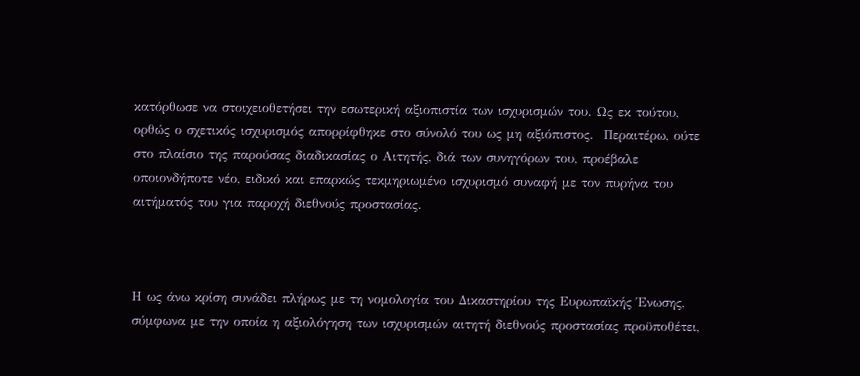κατόρθωσε να στοιχειοθετήσει την εσωτερική αξιοπιστία των ισχυρισμών του. Ως εκ τούτου, ορθώς ο σχετικός ισχυρισμός απορρίφθηκε στο σύνολό του ως μη αξιόπιστος.  Περαιτέρω, ούτε στο πλαίσιο της παρούσας διαδικασίας ο Αιτητής, διά των συνηγόρων του, προέβαλε οποιονδήποτε νέο, ειδικό και επαρκώς τεκμηριωμένο ισχυρισμό συναφή με τον πυρήνα του αιτήματός του για παροχή διεθνούς προστασίας.



Η ως άνω κρίση συνάδει πλήρως με τη νομολογία του Δικαστηρίου της Ευρωπαϊκής Ένωσης, σύμφωνα με την οποία η αξιολόγηση των ισχυρισμών αιτητή διεθνούς προστασίας προϋποθέτει,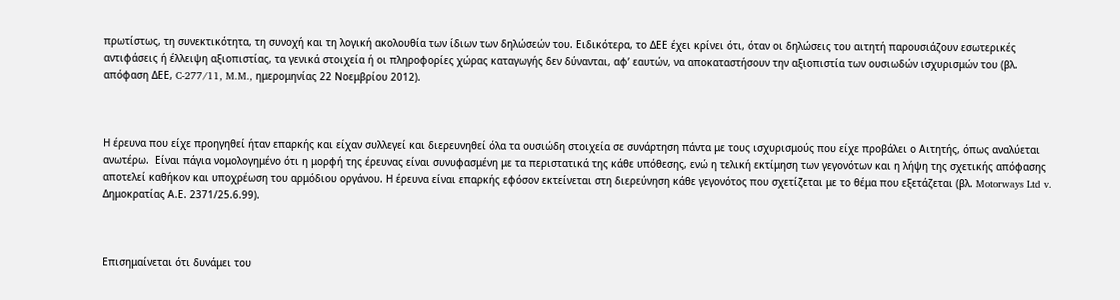πρωτίστως, τη συνεκτικότητα, τη συνοχή και τη λογική ακολουθία των ίδιων των δηλώσεών του. Ειδικότερα, το ΔΕΕ έχει κρίνει ότι, όταν οι δηλώσεις του αιτητή παρουσιάζουν εσωτερικές αντιφάσεις ή έλλειψη αξιοπιστίας, τα γενικά στοιχεία ή οι πληροφορίες χώρας καταγωγής δεν δύνανται, αφ’ εαυτών, να αποκαταστήσουν την αξιοπιστία των ουσιωδών ισχυρισμών του (βλ. απόφαση ΔΕΕ, C-277/11, M.M., ημερομηνίας 22 Νοεμβρίου 2012).



Η έρευνα που είχε προηγηθεί ήταν επαρκής και είχαν συλλεγεί και διερευνηθεί όλα τα ουσιώδη στοιχεία σε συνάρτηση πάντα με τους ισχυρισμούς που είχε προβάλει ο Αιτητής, όπως αναλύεται ανωτέρω.  Είναι πάγια νομολογημένο ότι η μορφή της έρευνας είναι συνυφασμένη με τα περιστατικά της κάθε υπόθεσης, ενώ η τελική εκτίμηση των γεγονότων και η λήψη της σχετικής απόφασης αποτελεί καθήκον και υποχρέωση του αρμόδιου οργάνου. Η έρευνα είναι επαρκής εφόσον εκτείνεται στη διερεύνηση κάθε γεγονότος που σχετίζεται με το θέμα που εξετάζεται (βλ. Motorways Ltd v. Δημοκρατίας Α.Ε. 2371/25.6.99).



Επισημαίνεται ότι δυνάμει του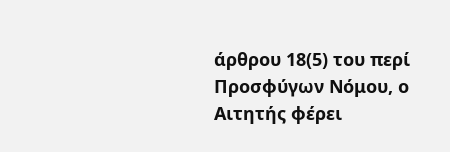άρθρου 18(5) του περί Προσφύγων Νόμου, ο Αιτητής φέρει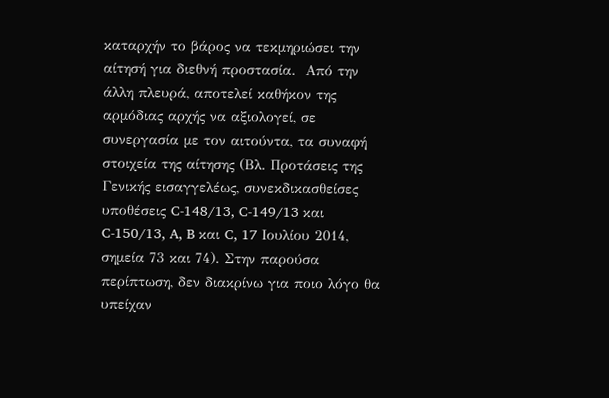καταρχήν το βάρος να τεκμηριώσει την αίτησή για διεθνή προστασία.  Από την άλλη πλευρά, αποτελεί καθήκον της αρμόδιας αρχής να αξιολογεί, σε συνεργασία με τον αιτούντα, τα συναφή στοιχεία της αίτησης (Βλ. Προτάσεις της Γενικής εισαγγελέως, συνεκδικασθείσες υποθέσεις C-148/13, C-149/13 και C-150/13, A, B και C, 17 Ιουλίου 2014, σημεία 73 και 74). Στην παρούσα περίπτωση, δεν διακρίνω για ποιο λόγο θα υπείχαν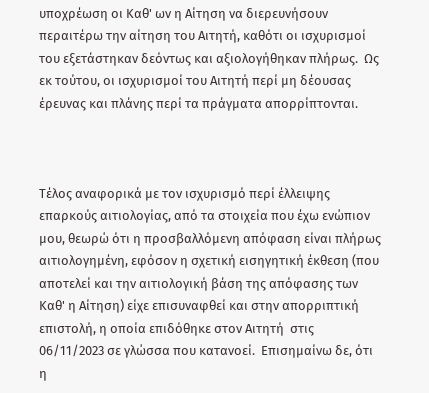υποχρέωση οι Καθ' ων η Αίτηση να διερευνήσουν περαιτέρω την αίτηση του Αιτητή, καθότι οι ισχυρισμοί του εξετάστηκαν δεόντως και αξιολογήθηκαν πλήρως.  Ως εκ τούτου, οι ισχυρισμοί του Αιτητή περί μη δέουσας έρευνας και πλάνης περί τα πράγματα απορρίπτονται.



Τέλος αναφορικά με τον ισχυρισμό περί έλλειψης επαρκούς αιτιολογίας, από τα στοιχεία που έχω ενώπιον μου, θεωρώ ότι η προσβαλλόμενη απόφαση είναι πλήρως αιτιολογημένη, εφόσον η σχετική εισηγητική έκθεση (που αποτελεί και την αιτιολογική βάση της απόφασης των Καθ' η Αίτηση) είχε επισυναφθεί και στην απορριπτική επιστολή, η οποία επιδόθηκε στον Αιτητή  στις 06/11/2023 σε γλώσσα που κατανοεί.  Επισημαίνω δε, ότι η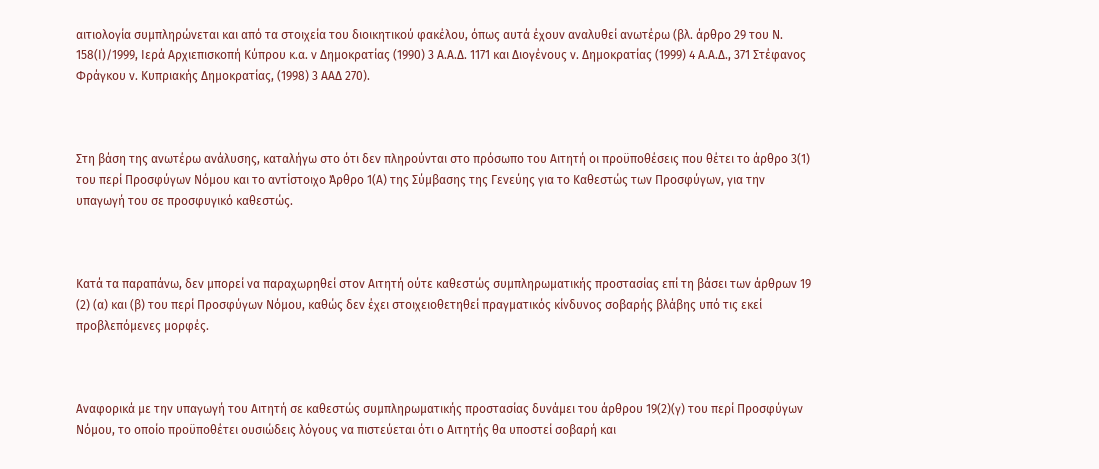αιτιολογία συμπληρώνεται και από τα στοιχεία του διοικητικού φακέλου, όπως αυτά έχουν αναλυθεί ανωτέρω (βλ. άρθρο 29 του Ν. 158(Ι)/1999, Ιερά Αρχιεπισκοπή Κύπρου κ.α. ν Δημοκρατίας (1990) 3 Α.Α.Δ. 1171 και Διογένους ν. Δημοκρατίας (1999) 4 Α.Α.Δ., 371 Στέφανος Φράγκου ν. Κυπριακής Δημοκρατίας, (1998) 3 ΑΑΔ 270).



Στη βάση της ανωτέρω ανάλυσης, καταλήγω στο ότι δεν πληρούνται στο πρόσωπο του Αιτητή οι προϋποθέσεις που θέτει το άρθρο 3(1) του περί Προσφύγων Νόμου και το αντίστοιχο Άρθρο 1(Α) της Σύμβασης της Γενεύης για το Καθεστώς των Προσφύγων, για την υπαγωγή του σε προσφυγικό καθεστώς.



Κατά τα παραπάνω, δεν μπορεί να παραχωρηθεί στον Αιτητή ούτε καθεστώς συμπληρωματικής προστασίας επί τη βάσει των άρθρων 19 (2) (α) και (β) του περί Προσφύγων Νόμου, καθώς δεν έχει στοιχειοθετηθεί πραγματικός κίνδυνος σοβαρής βλάβης υπό τις εκεί προβλεπόμενες μορφές.



Αναφορικά με την υπαγωγή του Αιτητή σε καθεστώς συμπληρωματικής προστασίας δυνάμει του άρθρου 19(2)(γ) του περί Προσφύγων Νόμου, το οποίο προϋποθέτει ουσιώδεις λόγους να πιστεύεται ότι ο Αιτητής θα υποστεί σοβαρή και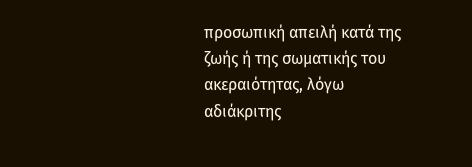προσωπική απειλή κατά της ζωής ή της σωματικής του ακεραιότητας, λόγω αδιάκριτης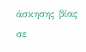άσκησης βίας σε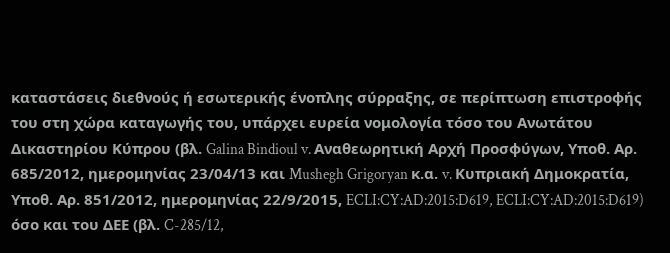καταστάσεις διεθνούς ή εσωτερικής ένοπλης σύρραξης, σε περίπτωση επιστροφής του στη χώρα καταγωγής του, υπάρχει ευρεία νομολογία τόσο του Ανωτάτου Δικαστηρίου Κύπρου (βλ. Galina Bindioul v. Αναθεωρητική Αρχή Προσφύγων, Υποθ. Αρ. 685/2012, ημερομηνίας 23/04/13 και Mushegh Grigoryan κ.α. v. Κυπριακή Δημοκρατία, Υποθ. Αρ. 851/2012, ημερομηνίας 22/9/2015, ECLI:CY:AD:2015:D619, ECLI:CY:AD:2015:D619) όσο και του ΔΕΕ (βλ. C-285/12,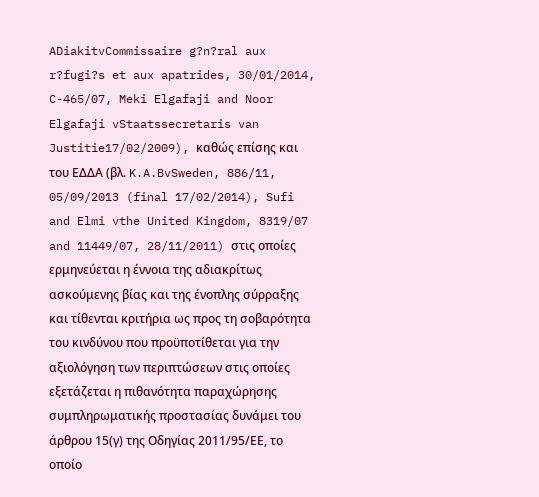ADiakitvCommissaire g?n?ral aux r?fugi?s et aux apatrides, 30/01/2014, C-465/07, Meki Elgafaji and Noor Elgafaji vStaatssecretaris van Justitie17/02/2009), καθώς επίσης και του ΕΔΔΑ (βλ. K.A.BvSweden, 886/11, 05/09/2013 (final 17/02/2014), Sufi and Elmi vthe United Kingdom, 8319/07 and 11449/07, 28/11/2011) στις οποίες ερμηνεύεται η έννοια της αδιακρίτως ασκούμενης βίας και της ένοπλης σύρραξης και τίθενται κριτήρια ως προς τη σοβαρότητα του κινδύνου που προϋποτίθεται για την αξιολόγηση των περιπτώσεων στις οποίες εξετάζεται η πιθανότητα παραχώρησης συμπληρωματικής προστασίας δυνάμει του άρθρου 15(γ) της Οδηγίας 2011/95/ΕΕ, το οποίο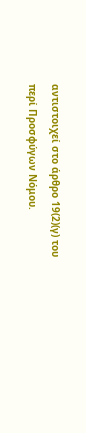αντιστοιχεί στο άρθρο 19(2)(γ) του περί Προσφύγων Νόμου.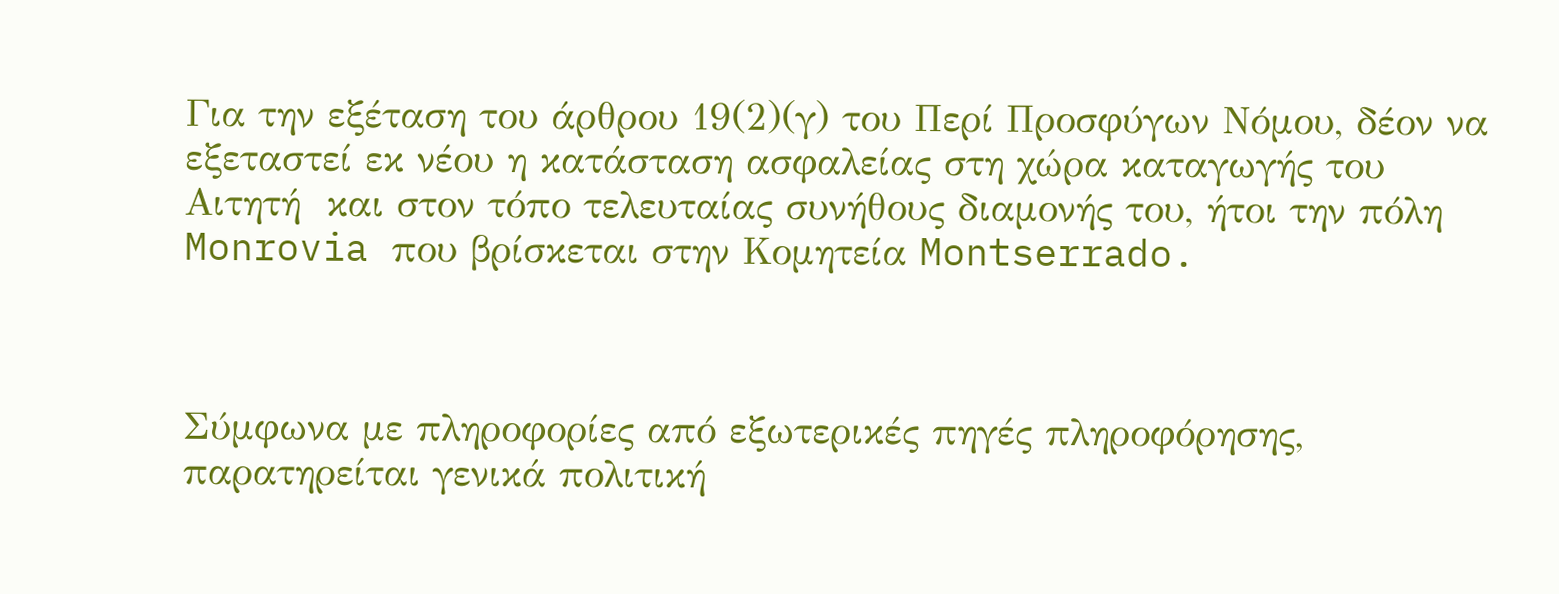Για την εξέταση του άρθρου 19(2)(γ) του Περί Προσφύγων Νόμου, δέον να εξεταστεί εκ νέου η κατάσταση ασφαλείας στη χώρα καταγωγής του Αιτητή  και στον τόπο τελευταίας συνήθους διαμονής του, ήτοι την πόλη Monrovia που βρίσκεται στην Κομητεία Montserrado.



Σύμφωνα με πληροφορίες από εξωτερικές πηγές πληροφόρησης, παρατηρείται γενικά πολιτική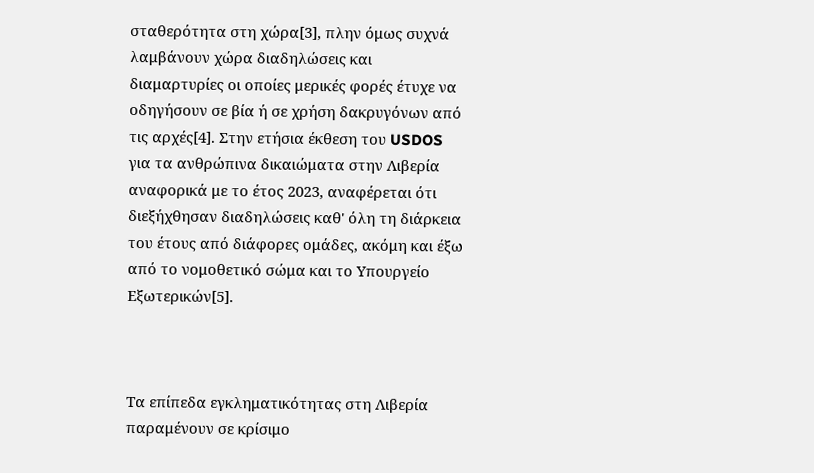σταθερότητα στη χώρα[3], πλην όμως συχνά λαμβάνουν χώρα διαδηλώσεις και διαμαρτυρίες οι οποίες μερικές φορές έτυχε να οδηγήσουν σε βία ή σε χρήση δακρυγόνων από τις αρχές[4]. Στην ετήσια έκθεση του USDOS για τα ανθρώπινα δικαιώματα στην Λιβερία αναφορικά με το έτος 2023, αναφέρεται ότι διεξήχθησαν διαδηλώσεις καθ' όλη τη διάρκεια του έτους από διάφορες ομάδες, ακόμη και έξω από το νομοθετικό σώμα και το Υπουργείο Εξωτερικών[5].



Τα επίπεδα εγκληματικότητας στη Λιβερία παραμένουν σε κρίσιμο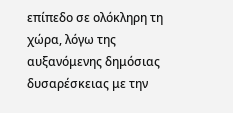επίπεδο σε ολόκληρη τη χώρα, λόγω της αυξανόμενης δημόσιας δυσαρέσκειας με την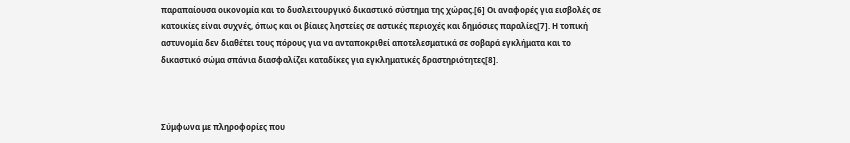παραπαίουσα οικονομία και το δυσλειτουργικό δικαστικό σύστημα της χώρας.[6] Οι αναφορές για εισβολές σε κατοικίες είναι συχνές, όπως και οι βίαιες ληστείες σε αστικές περιοχές και δημόσιες παραλίες[7]. Η τοπική αστυνομία δεν διαθέτει τους πόρους για να ανταποκριθεί αποτελεσματικά σε σοβαρά εγκλήματα και το δικαστικό σώμα σπάνια διασφαλίζει καταδίκες για εγκληματικές δραστηριότητες[8].



Σύμφωνα με πληροφορίες που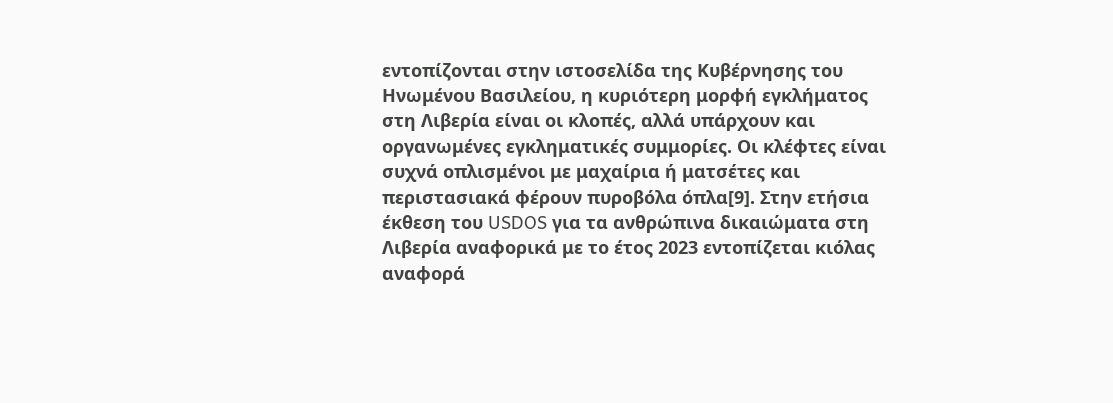εντοπίζονται στην ιστοσελίδα της Κυβέρνησης του Ηνωμένου Βασιλείου, η κυριότερη μορφή εγκλήματος στη Λιβερία είναι οι κλοπές, αλλά υπάρχουν και οργανωμένες εγκληματικές συμμορίες. Οι κλέφτες είναι συχνά οπλισμένοι με μαχαίρια ή ματσέτες και περιστασιακά φέρουν πυροβόλα όπλα[9]. Στην ετήσια έκθεση του USDOS για τα ανθρώπινα δικαιώματα στη Λιβερία αναφορικά με το έτος 2023 εντοπίζεται κιόλας αναφορά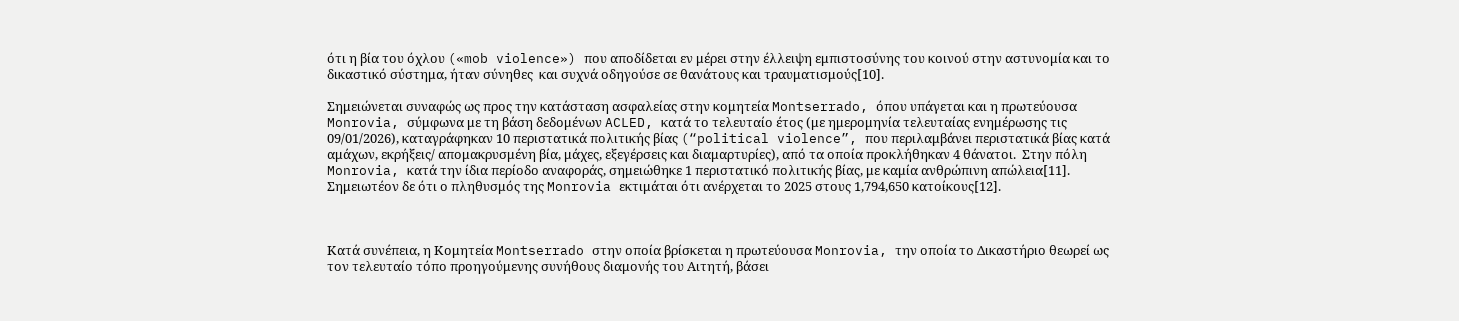ότι η βία του όχλου («mob violence») που αποδίδεται εν μέρει στην έλλειψη εμπιστοσύνης του κοινού στην αστυνομία και το δικαστικό σύστημα, ήταν σύνηθες  και συχνά οδηγούσε σε θανάτους και τραυματισμούς[10].

Σημειώνεται συναφώς ως προς την κατάσταση ασφαλείας στην κομητεία Montserrado, όπου υπάγεται και η πρωτεύουσα Monrovia, σύμφωνα με τη βάση δεδομένων ACLED, κατά το τελευταίο έτος (με ημερομηνία τελευταίας ενημέρωσης τις 09/01/2026), καταγράφηκαν 10 περιστατικά πολιτικής βίας (“political violence”, που περιλαμβάνει περιστατικά βίας κατά αμάχων, εκρήξεις/ απομακρυσμένη βία, μάχες, εξεγέρσεις και διαμαρτυρίες), από τα οποία προκλήθηκαν 4 θάνατοι.  Στην πόλη Monrovia, κατά την ίδια περίοδο αναφοράς, σημειώθηκε 1 περιστατικό πολιτικής βίας, με καμία ανθρώπινη απώλεια[11].  Σημειωτέον δε ότι ο πληθυσμός της Monrovia εκτιμάται ότι ανέρχεται το 2025 στους 1,794,650 κατοίκους[12].



Κατά συνέπεια, η Κομητεία Montserrado στην οποία βρίσκεται η πρωτεύουσα Monrovia, την οποία το Δικαστήριο θεωρεί ως τον τελευταίο τόπο προηγούμενης συνήθους διαμονής του Αιτητή, βάσει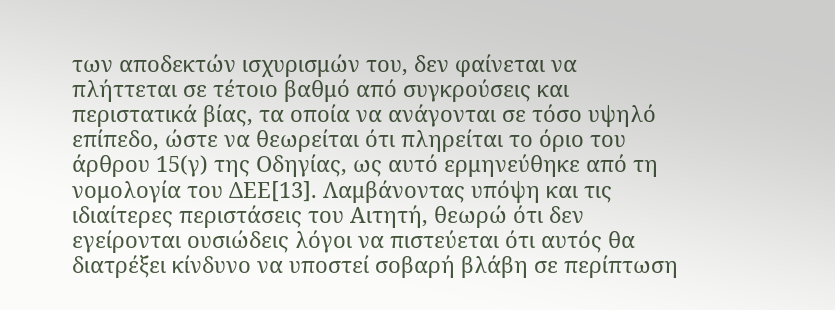των αποδεκτών ισχυρισμών του, δεν φαίνεται να πλήττεται σε τέτοιο βαθμό από συγκρούσεις και περιστατικά βίας, τα οποία να ανάγονται σε τόσο υψηλό επίπεδο, ώστε να θεωρείται ότι πληρείται το όριο του άρθρου 15(γ) της Οδηγίας, ως αυτό ερμηνεύθηκε από τη νομολογία του ΔΕΕ[13]. Λαμβάνοντας υπόψη και τις ιδιαίτερες περιστάσεις του Αιτητή, θεωρώ ότι δεν εγείρονται ουσιώδεις λόγοι να πιστεύεται ότι αυτός θα διατρέξει κίνδυνο να υποστεί σοβαρή βλάβη σε περίπτωση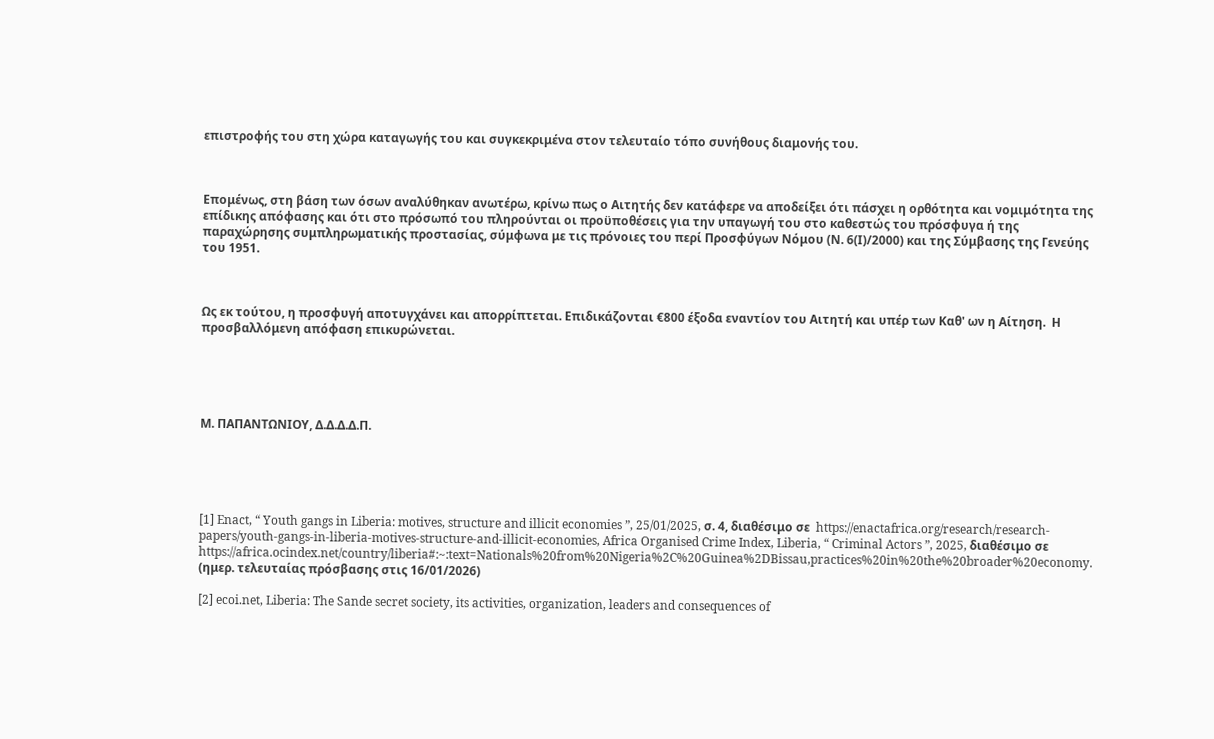επιστροφής του στη χώρα καταγωγής του και συγκεκριμένα στον τελευταίο τόπο συνήθους διαμονής του.



Επομένως, στη βάση των όσων αναλύθηκαν ανωτέρω, κρίνω πως ο Αιτητής δεν κατάφερε να αποδείξει ότι πάσχει η ορθότητα και νομιμότητα της επίδικης απόφασης και ότι στο πρόσωπό του πληρούνται οι προϋποθέσεις για την υπαγωγή του στο καθεστώς του πρόσφυγα ή της παραχώρησης συμπληρωματικής προστασίας, σύμφωνα με τις πρόνοιες του περί Προσφύγων Νόμου (Ν. 6(Ι)/2000) και της Σύμβασης της Γενεύης του 1951.



Ως εκ τούτου, η προσφυγή αποτυγχάνει και απορρίπτεται. Επιδικάζονται €800 έξοδα εναντίον του Αιτητή και υπέρ των Καθ' ων η Αίτηση.  Η προσβαλλόμενη απόφαση επικυρώνεται.





Μ. ΠΑΠΑΝΤΩΝΙΟΥ, Δ.Δ.Δ.Δ.Π.





[1] Enact, “ Youth gangs in Liberia: motives, structure and illicit economies ”, 25/01/2025, σ. 4, διαθέσιμο σε  https://enactafrica.org/research/research-papers/youth-gangs-in-liberia-motives-structure-and-illicit-economies, Africa Organised Crime Index, Liberia, “ Criminal Actors ”, 2025, διαθέσιμο σε https://africa.ocindex.net/country/liberia#:~:text=Nationals%20from%20Nigeria%2C%20Guinea%2DBissau,practices%20in%20the%20broader%20economy. (ημερ. τελευταίας πρόσβασης στις 16/01/2026)

[2] ecoi.net, Liberia: The Sande secret society, its activities, organization, leaders and consequences of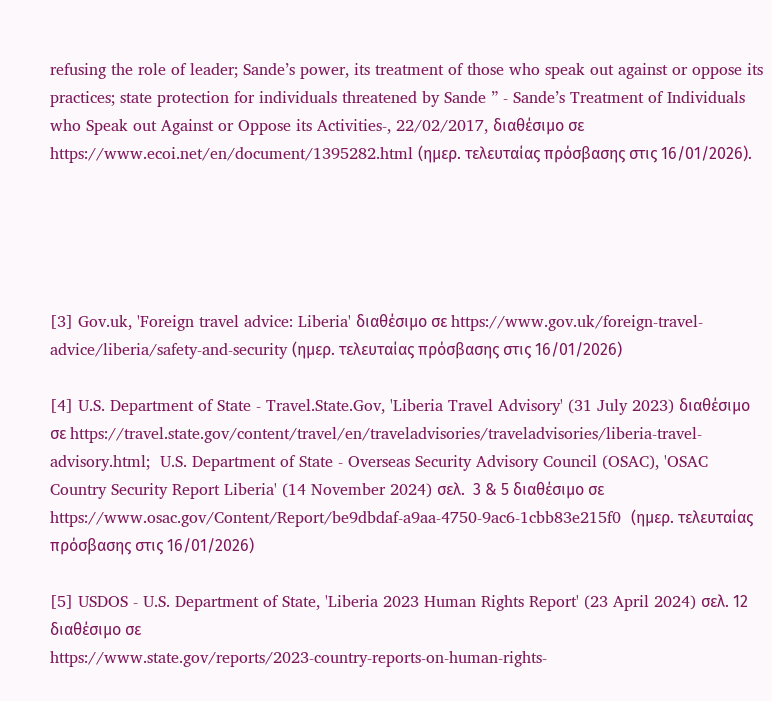refusing the role of leader; Sande’s power, its treatment of those who speak out against or oppose its practices; state protection for individuals threatened by Sande ” - Sande’s Treatment of Individuals who Speak out Against or Oppose its Activities-, 22/02/2017, διαθέσιμο σε https://www.ecoi.net/en/document/1395282.html (ημερ. τελευταίας πρόσβασης στις 16/01/2026).





[3] Gov.uk, 'Foreign travel advice: Liberia' διαθέσιμο σε https://www.gov.uk/foreign-travel-advice/liberia/safety-and-security (ημερ. τελευταίας πρόσβασης στις 16/01/2026)

[4] U.S. Department of State - Travel.State.Gov, 'Liberia Travel Advisory' (31 July 2023) διαθέσιμο σε https://travel.state.gov/content/travel/en/traveladvisories/traveladvisories/liberia-travel-advisory.html;  U.S. Department of State - Overseas Security Advisory Council (OSAC), 'OSAC Country Security Report Liberia' (14 November 2024) σελ.  3 & 5 διαθέσιμο σε https://www.osac.gov/Content/Report/be9dbdaf-a9aa-4750-9ac6-1cbb83e215f0  (ημερ. τελευταίας πρόσβασης στις 16/01/2026)

[5] USDOS - U.S. Department of State, 'Liberia 2023 Human Rights Report' (23 April 2024) σελ. 12 διαθέσιμο σε
https://www.state.gov/reports/2023-country-reports-on-human-rights-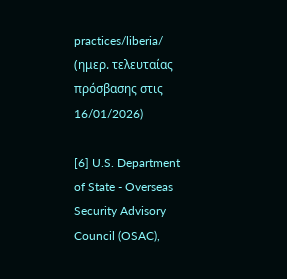practices/liberia/ (ημερ. τελευταίας πρόσβασης στις 16/01/2026)

[6] U.S. Department of State - Overseas Security Advisory Council (OSAC),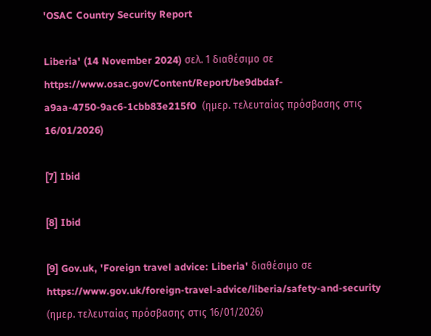'OSAC Country Security Report

Liberia' (14 November 2024) σελ. 1 διαθέσιμο σε https://www.osac.gov/Content/Report/be9dbdaf-a9aa-4750-9ac6-1cbb83e215f0  (ημερ. τελευταίας πρόσβασης στις 16/01/2026)

[7] Ibid

[8] Ibid

[9] Gov.uk, 'Foreign travel advice: Liberia' διαθέσιμο σε https://www.gov.uk/foreign-travel-advice/liberia/safety-and-security (ημερ. τελευταίας πρόσβασης στις 16/01/2026)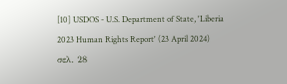[10] USDOS - U.S. Department of State, 'Liberia 2023 Human Rights Report' (23 April 2024) σελ. 28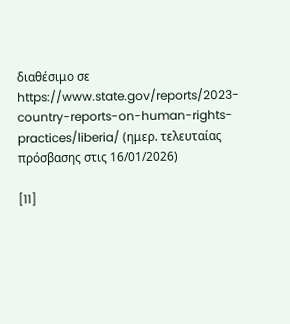διαθέσιμο σε
https://www.state.gov/reports/2023-country-reports-on-human-rights-practices/liberia/ (ημερ. τελευταίας πρόσβασης στις 16/01/2026)

[11]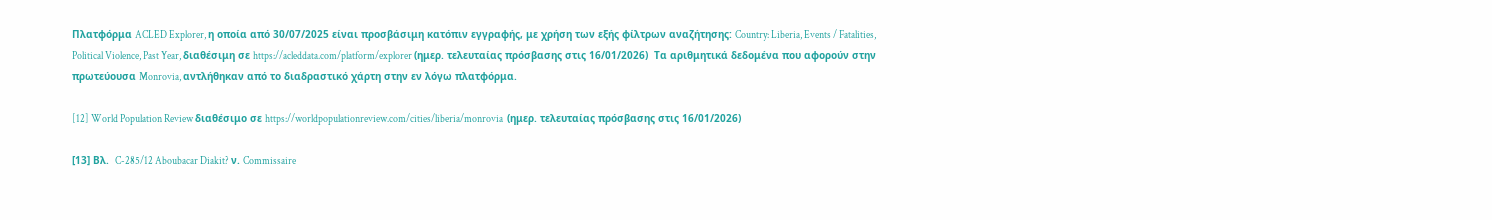Πλατφόρμα ACLED Explorer, η οποία από 30/07/2025 είναι προσβάσιμη κατόπιν εγγραφής, με χρήση των εξής φίλτρων αναζήτησης: Country: Liberia, Events / Fatalities, Political Violence, Past Year, διαθέσιμη σε https://acleddata.com/platform/explorer (ημερ. τελευταίας πρόσβασης στις 16/01/2026)  Τα αριθμητικά δεδομένα που αφορούν στην πρωτεύουσα Monrovia, αντλήθηκαν από το διαδραστικό χάρτη στην εν λόγω πλατφόρμα.

[12] World Population Review διαθέσιμο σε https://worldpopulationreview.com/cities/liberia/monrovia  (ημερ. τελευταίας πρόσβασης στις 16/01/2026)

[13] Βλ.  C-285/12 Aboubacar Diakit? ν. Commissaire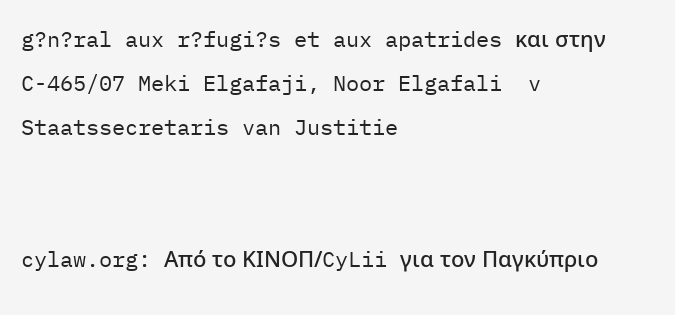g?n?ral aux r?fugi?s et aux apatrides και στην C-465/07 Meki Elgafaji, Noor Elgafali  v Staatssecretaris van Justitie


cylaw.org: Από το ΚΙΝOΠ/CyLii για τον Παγκύπριο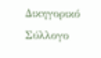Δικηγορικό Σύλλογο